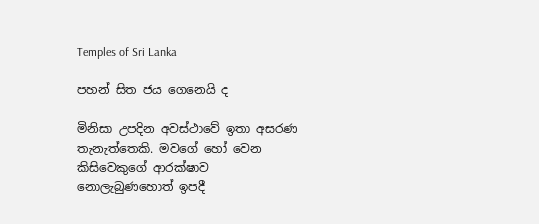Temples of Sri Lanka

පහන් සිත ජය ගෙනෙයි ද

මිනිසා උපදින අවස්ථාවේ ඉතා අසරණ තැනැත්තෙකි. මවගේ හෝ වෙන කිසිවෙකුගේ ආරක්ෂාව නොලැබුණහොත් ඉපදී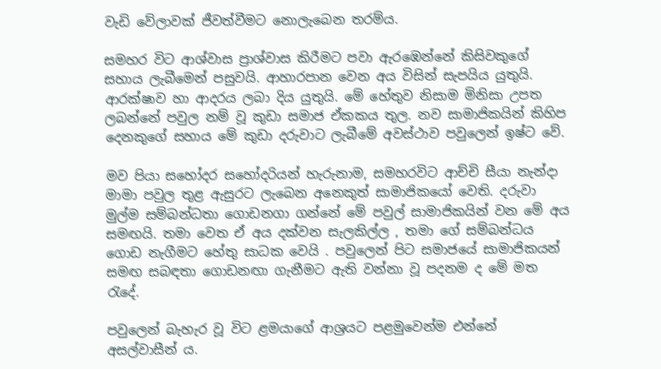වැඩි වේලාවක් ජීවත්වීමට නොලැබෙන තරම්ය.

සමහර විට ආශ්වාස ප්‍රාශ්වාස කිරීමට පවා ඇරඹෙන්නේ කිසිවකුගේ සහාය ලැබීමෙන් පසුවයි. ආහාරපාන වෙන අය විසින් සැපයිය යුතුයි. ආරක්ෂාව හා ආදරය ලබා දිය යුතුයි. මේ හේතුව නිසාම මිනිසා උපත ලබන්නේ පවුල නම් වූ කුඩා සමාජ ඒකකය තුල. නව සාමාජිකයින් කිහිප දෙනකුගේ සහාය මේ කුඩා දරුවාට ලැබීමේ අවස්ථාව පවුලෙන් ඉෂ්ට වේ.

මව පියා සහෝදර සහෝදරියන් හැරුනාම, සමහරවිට ආච්චි සීයා නැන්දා මාමා පවුල තුළ ඇසුරට ලැබෙන අනෙකුත් සාමාජිකයෝ වෙති. දරුවා මුල්ම සම්බන්ධතා ගොඩනගා ගන්නේ මේ පවුල් සාමාජිකයින් වන මේ අය සමඟයි. තමා වෙත ඒ අය දක්වන සැලකිල්ල , තමා ගේ සම්බන්ධය ගොඩ නැගීමට හේතු සාධක වෙයි . පවුලෙන් පිට සමාජයේ සාමාජිකයන් සමඟ සබඳතා ගොඩනඟා ගැනීමට ඇති වන්නා වූ පදනම ද මේ මත රැදේ.

පවුලෙන් බැහැර වූ විට ළමයාගේ ආශ්‍රයට පළමුවෙන්ම එන්නේ අසල්වාසීන් ය.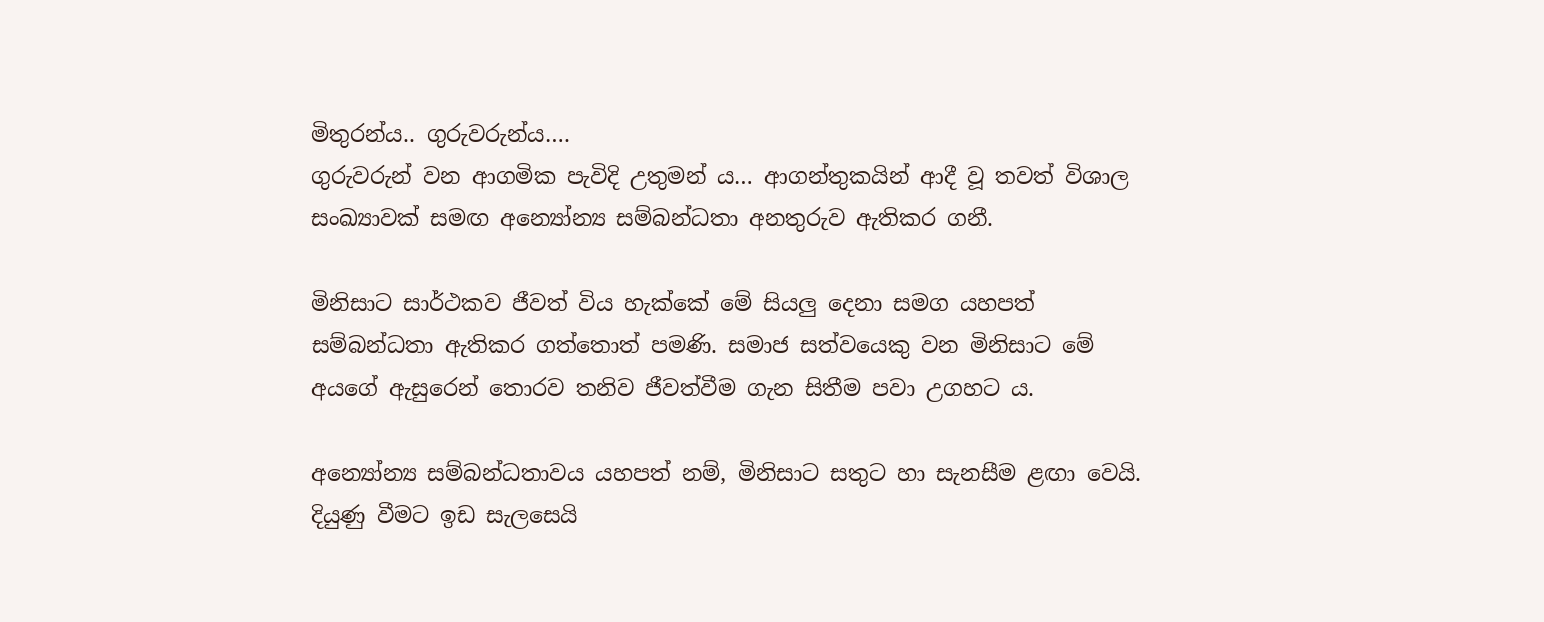මිතුරන්ය.. ගුරුවරුන්ය….
ගුරුවරුන් වන ආගමික පැවිදි උතුමන් ය… ආගන්තුකයින් ආදී වූ තවත් විශාල සංඛ්‍යාවක් සමඟ අන්‍යෝන්‍ය සම්බන්ධතා අනතුරුව ඇතිකර ගනී.

මිනිසාට සාර්ථකව ජීවත් විය හැක්කේ මේ සියලු දෙනා සමග යහපත් සම්බන්ධතා ඇතිකර ගත්තොත් පමණි. සමාජ සත්වයෙකු වන මිනිසාට මේ අයගේ ඇසුරෙන් තොරව තනිව ජීවත්වීම ගැන සිතීම පවා උගහට ය.

අන්‍යෝන්‍ය සම්බන්ධතාවය යහපත් නම්, මිනිසාට සතුට හා සැනසීම ළඟා වෙයි. දියුණු වීමට ඉඩ සැලසෙයි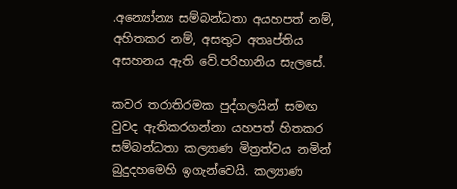.අන්‍යෝන්‍ය සම්බන්ධතා අයහපත් නම්, අහිතකර නම්, අසතුට අතෘප්තිය අසහනය ඇති වේ.පරිහානිය සැලසේ.

කවර තරාතිරමක පුද්ගලයින් සමඟ වුවද ඇතිකරගන්නා යහපත් හිතකර සම්බන්ධතා කල්‍යාණ මිත්‍රත්වය නමින් බුදුදහමෙහි ඉගැන්වෙයි. කල්‍යාණ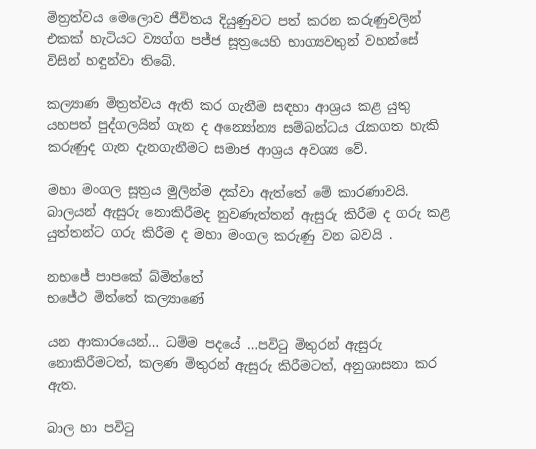මිත්‍රත්වය මෙලොව ජීවිතය දියුණුවට පත් කරන කරුණුවලින් එකක් හැටියට ව්‍යග්ග පජ්ජ සූත්‍රයෙහි භාග්‍යවතුන් වහන්සේ විසින් හඳුන්වා තිබේ.

කල්‍යාණ මිත්‍රත්වය ඇති කර ගැනීම සඳහා ආශ්‍රය කළ යුතු යහපත් පුද්ගලයින් ගැන ද අන්‍යෝන්‍ය සම්බන්ධය රැකගත හැකි කරුණුද ගැන දැනගැනීමට සමාජ ආශ්‍රය අවශ්‍ය වේ.

මහා මංගල සූත්‍රය මුලින්ම දක්වා ඇත්තේ මේ කාරණාවයි. බාලයන් ඇසුරු නොකිරීමද නුවණැත්තන් ඇසුරු කිරීම ද ගරු කළ යුත්තන්ට ගරු කිරීම ද මහා මංගල කරුණු වන බවයි .

නභජේ පාපකේ බ්මිත්තේ
භජේථ මිත්තේ කල්‍යාණේ

යන ආකාරයෙන්… ධම්ම පදයේ …පවිටු මිතුරන් ඇසුරු නොකිරීමටත්, කලණ මිතුරන් ඇසුරු කිරීමටත්, අනුශාසනා කර ඇත.

බාල හා පවිටු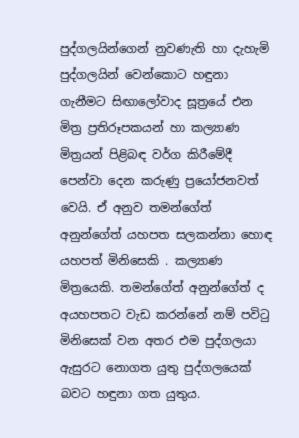පුද්ගලයින්ගෙන් නුවණැති හා දැහැමි පුද්ගලයින් වෙන්කොට හඳුනා ගැනීමට සිඟාලෝවාද සූත්‍රයේ එන මිත්‍ර ප්‍රතිරූපකයන් හා කල්‍යාණ මිත්‍රයන් පිළිබඳ වර්ග කිරීමේදී පෙන්වා දෙන කරුණු ප්‍රයෝජනවත් වෙයි. ඒ අනුව තමන්ගේත් අනුන්ගේත් යහපත සලකන්නා හොඳ යහපත් මිනිසෙකි . කල්‍යාණ මිත්‍රයෙකි. තමන්ගේත් අනුන්ගේත් ද අයහපතට වැඩ කරන්නේ නම් පවිටු මිනිසෙක් වන අතර එම පුද්ගලයා ඇසුරට නොගත යුතු පුද්ගලයෙක් බවට හඳුනා ගත යුතුය.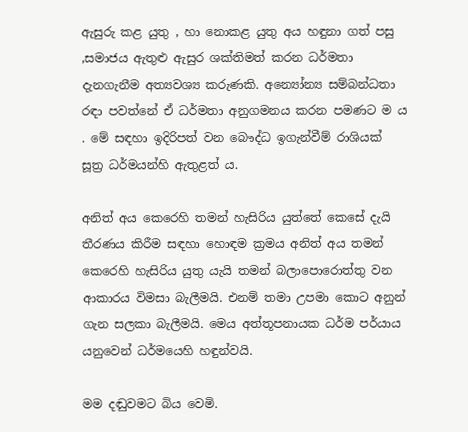ඇසුරු කළ යුතු , හා නොකළ යුතු අය හඳුනා ගත් පසු ,සමාජය ඇතුළු ඇසුර ශක්තිමත් කරන ධර්මතා දැනගැනීම අත්‍යවශ්‍ය කරුණකි. අන්‍යෝන්‍ය සම්බන්ධතා රඳා පවත්නේ ඒ ධර්මතා අනුගමනය කරන පමණට ම ය . මේ සඳහා ඉදිරිපත් වන බෞද්ධ ඉගැන්වීම් රාශියක් සූත්‍ර ධර්මයන්හි ඇතුළත් ය.

අනිත් අය කෙරෙහි තමන් හැසිරිය යුත්තේ කෙසේ දැයි තීරණය කිරීම සඳහා හොඳම ක්‍රමය අනිත් අය තමන් කෙරෙහි හැසිරිය යුතු යැයි තමන් බලාපොරොත්තු වන ආකාරය විමසා බැලීමයි. එනම් තමා උපමා කොට අනුන් ගැන සලකා බැලීමයි. මෙය අත්තූපනායක ධර්ම පර්යාය යනුවෙන් ධර්මයෙහි හඳුන්වයි.

මම දඬුවමට බිය වෙමි.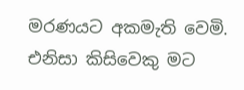මරණයට අකමැති වෙමි. එනිසා කිසිවෙකු මට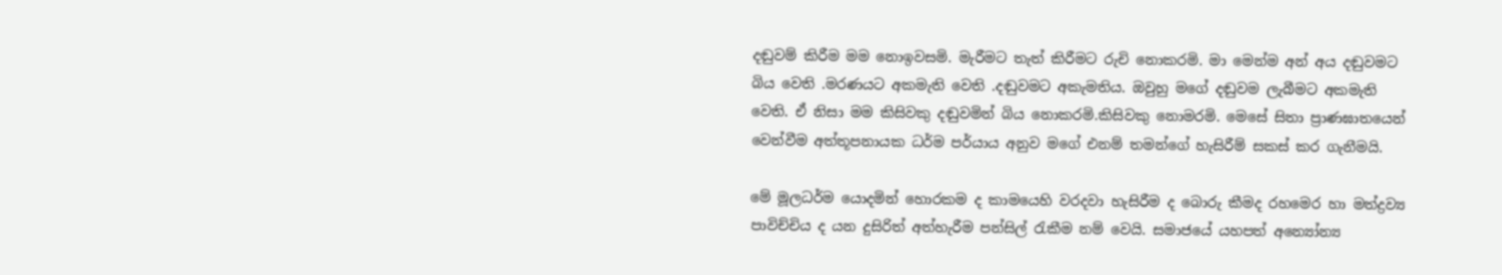දඬුවම් කිරීම මම නොඉවසමි. මැරීමට තැත් කිරීමට රුචි නොකරමි. මා මෙන්ම අන් අය දඬුවමට බිය වෙති .මරණයට අකමැති වෙති .දඬුවමට අකැමතිය. ඔවුහු මගේ දඬුවම ලැබීමට අකමැති වෙති. ඒ නිසා මම කිසිවකු දඬුවමින් බිය නොකරමි.කිසිවකු නොමරමි. මෙසේ සිතා ප්‍රාණඝාතයෙන් වෙන්වීම අත්තූපනායක ධර්ම පර්යාය අනුව මගේ එනම් තමන්ගේ හැසිරීම් සකස් කර ගැනීමයි.

මේ මූලධර්ම යොදමින් හොරකම ද කාමයෙහි වරදවා හැසිරීම ද බොරු කීමද රහමෙර හා මත්ද්‍රව්‍ය පාවිච්චිය ද යන දුසිරිත් අත්හැරීම පන්සිල් රැකීම නම් වෙයි. සමාජයේ යහපත් අන්‍යෝන්‍ය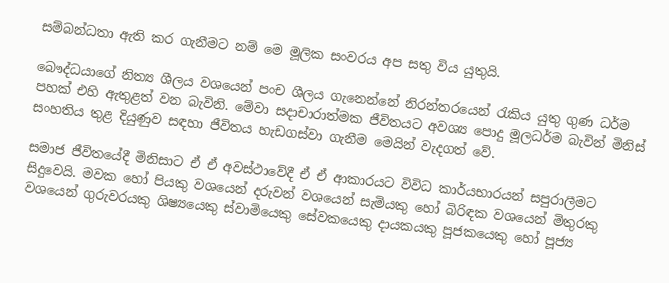සම්බන්ධතා ඇති කර ගැනීමට නම් මෙ මූලික සංවරය අප සතු විය යුතුයි.

බෞද්ධයාගේ නිත්‍ය ශීලය වශයෙන් පංච ශීලය ගැනෙන්නේ නිරන්තරයෙන් රැකිය යුතු ගුණ ධර්ම පහක් එහි ඇතුළත් වන බැවිනි. මේවා සදාචාරාත්මක ජීවිතයට අවශ්‍ය පොදු මූලධර්ම බැවින් මිනිස් සංහතිය තුළ දියුණුව සඳහා ජීවිතය හැඩගස්වා ගැනීම මෙයින් වැදගත් වේ.

සමාජ ජීවිතයේදී මිනිසාට ඒ ඒ අවස්ථාවේදී ඒ ඒ ආකාරයට විවිධ කාර්යභාරයන් සපුරාලීමට සිදුවෙයි. මවක හෝ පියකු වශයෙන් දරුවන් වශයෙන් සැමියකු හෝ බිරිඳක වශයෙන් මිතුරකු වශයෙන් ගුරුවරයකු ශිෂ්‍යයෙකු ස්වාමියෙකු සේවකයෙකු දායකයකු පූජකයෙකු හෝ පූජ්‍ය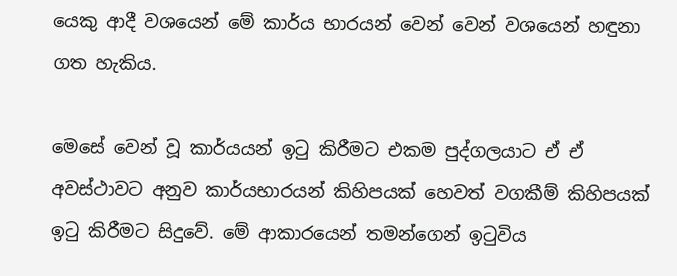යෙකු ආදී වශයෙන් මේ කාර්ය භාරයන් වෙන් වෙන් වශයෙන් හඳුනා ගත හැකිය.

මෙසේ වෙන් වූ කාර්යයන් ඉටු කිරීමට එකම පුද්ගලයාට ඒ ඒ අවස්ථාවට අනුව කාර්යභාරයන් කිහිපයක් හෙවත් වගකීම් කිහිපයක් ඉටු කිරීමට සිදුවේ. මේ ආකාරයෙන් තමන්ගෙන් ඉටුවිය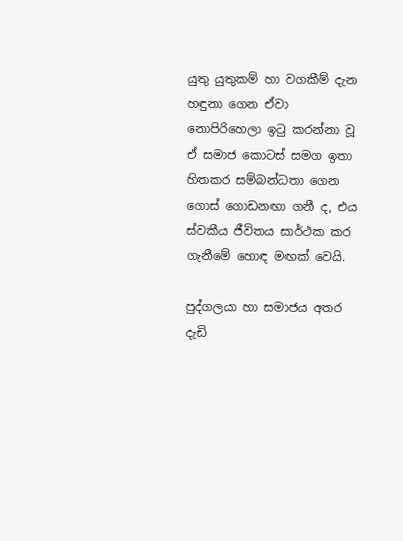යුතු යුතුකම් හා වගකීම් දැන හඳුනා ගෙන ඒවා නොපිරිහෙලා ඉටු කරන්නා වූ ඒ සමාජ කොටස් සමග ඉතා හිතකර සම්බන්ධතා ගෙන ගොස් ගොඩනඟා ගනී ද, එය ස්වකීය ජීවිතය සාර්ථක කර ගැනීමේ හොඳ මඟක් වෙයි.

පුද්ගලයා හා සමාජය අතර දැඩි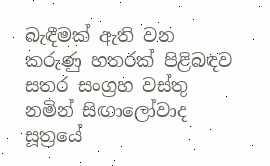බැඳීමක් ඇති වන කරුණු හතරක් පිළිබඳව සතර සංග්‍රහ වස්තු නමින් සිඟාලෝවාද සූත්‍රයේ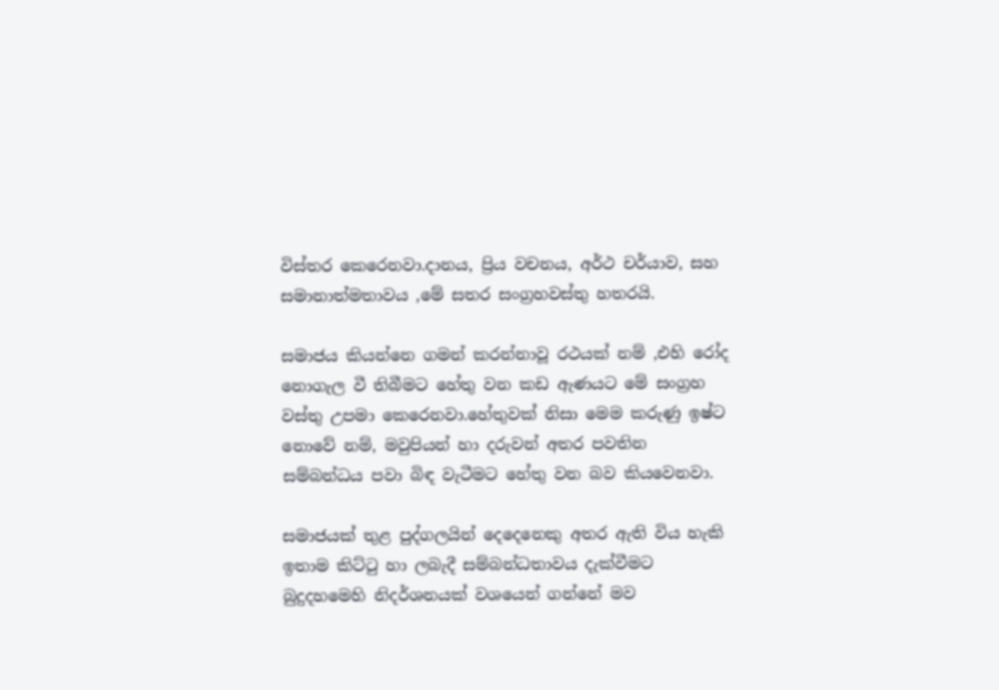විස්තර කෙරෙනවා.දානය, ප්‍රිය වචනය, අර්ථ චර්යාව, සහ සමානාත්මතාවය ,මේ සතර සංග්‍රහවස්තු හතරයි.

සමාජය කියන්නෙ ගමන් කරන්නාවූ රථයක් නම් ,එහි රෝද නොගැල වී තිබීමට හේතු වන කඩ ඇණයට මේ සංග්‍රහ වස්තු උපමා කෙරෙනවා.හේතුවක් නිසා මෙම කරුණු ඉෂ්ට නොවේ නම්, මවුපියන් හා දරුවන් අතර පවතින සම්බන්ධය පවා බිඳ වැටීමට හේතු වන බව කියවෙනවා.

සමාජයක් තුළ පුද්ගලයින් දෙදෙනෙකු අතර ඇති විය හැකි ඉතාම කිට්ටු හා ලබැදී සම්බන්ධතාවය දැක්වීමට බුදුදහමෙහි නිදර්ශනයක් වශයෙන් ගන්නේ මව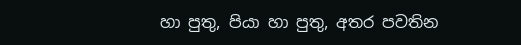හා පුතු, පියා හා පුතු, අතර පවතින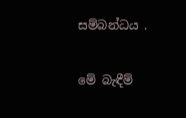සම්බන්ධය .

මේ බැඳීම්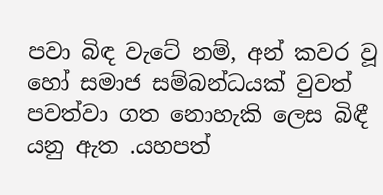පවා බිඳ වැටේ නම්, අන් කවර වූ හෝ සමාජ සම්බන්ධයක් වුවත් පවත්වා ගත නොහැකි ලෙස බිඳී යනු ඇත .යහපත්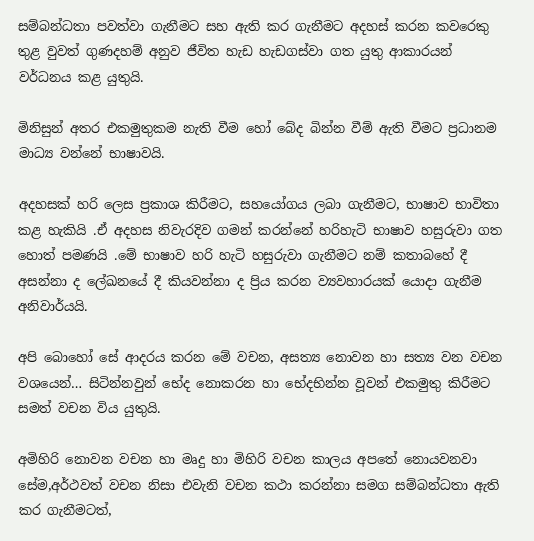සම්බන්ධතා පවත්වා ගැනීමට සහ ඇති කර ගැනීමට අදහස් කරන කවරෙකු තුළ වුවත් ගුණදහම් අනුව ජීවිත හැඩ හැඩගස්වා ගත යුතු ආකාරයන් වර්ධනය කළ යුතුයි.

මිනිසුන් අතර එකමුතුකම නැති වීම හෝ බේද බින්න වීම් ඇති වීමට ප්‍රධානම මාධ්‍ය වන්නේ භාෂාවයි.

අදහසක් හරි ලෙස ප්‍රකාශ කිරීමට, සහයෝගය ලබා ගැනීමට, භාෂාව භාවිතා කළ හැකියි .ඒ අදහස නිවැරදිව ගමන් කරන්නේ හරිහැටි භාෂාව හසුරුවා ගත හොත් පමණයි .මේ භාෂාව හරි හැටි හසුරුවා ගැනීමට නම් කතාබහේ දී අසන්නා ද ලේඛනයේ දී කියවන්නා ද ප්‍රිය කරන ව්‍යවහාරයක් යොදා ගැනීම අනිවාර්යයි.

අපි බොහෝ සේ ආදරය කරන මේ වචන, අසත්‍ය නොවන හා සත්‍ය වන වචන වශයෙන්… සිටින්නවුන් භේද නොකරන හා භේදභින්න වූවන් එකමුතු කිරීමට සමත් වචන විය යුතුයි.

අමිහිරි නොවන වචන හා මෘදු හා මිහිරි වචන කාලය අපතේ නොයවනවා සේම,අර්ථවත් වචන නිසා එවැනි වචන කථා කරන්නා සමග සම්බන්ධතා ඇති කර ගැනීමටත්,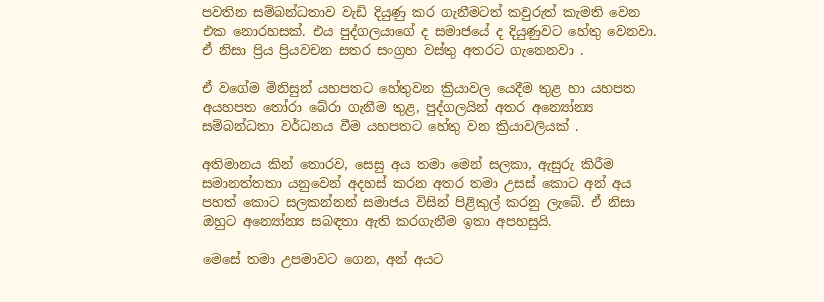පවතින සම්බන්ධතාව වැඩි දියුණු කර ගැනීමටත් කවුරුත් කැමති වෙන එක නොරහසක්. එය පුද්ගලයාගේ ද සමාජයේ ද දියුණුවට හේතු වෙනවා. ඒ නිසා ප්‍රිය ප්‍රියවචන සතර සංග්‍රහ වස්තු අතරට ගැනෙනවා .

ඒ වගේම මිනිසුන් යහපතට හේතුවන ක්‍රියාවල යෙදීම තුළ හා යහපත අයහපත තෝරා බේරා ගැනීම තුළ, පුද්ගලයින් අතර අන්‍යෝන්‍ය සම්බන්ධතා වර්ධනය වීම යහපතට හේතු වන ක්‍රියාවලියක් .

අතිමානය කින් තොරව, සෙසු අය තමා මෙන් සලකා, ඇසුරු කිරීම සමානත්තතා යනුවෙන් අදහස් කරන අතර තමා උසස් කොට අන් අය පහත් කොට සලකන්නන් සමාජය විසින් පිළිකුල් කරනු ලැබේ. ඒ නිසා ඔහුට අන්‍යෝන්‍ය සබඳතා ඇති කරගැනීම ඉතා අපහසුයි.

මෙසේ තමා උපමාවට ගෙන, අන් අයට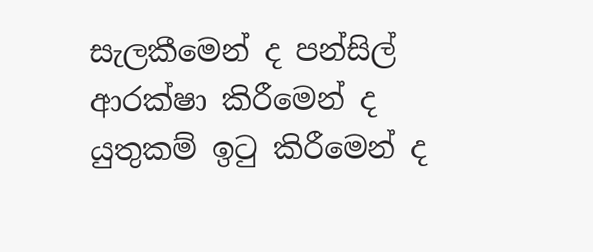සැලකීමෙන් ද පන්සිල් ආරක්ෂා කිරීමෙන් ද යුතුකම් ඉටු කිරීමෙන් ද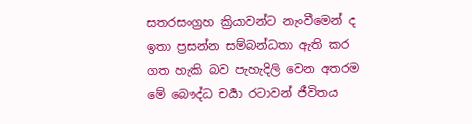සතරසංග්‍රහ ක්‍රියාවන්ට නැංවීමෙන් ද ඉතා ප්‍රසන්න සම්බන්ධතා ඇති කර ගත හැකි බව පැහැදිලි වෙන අතරම මේ බෞද්ධ චර්‍යා රටාවන් ජීවිතය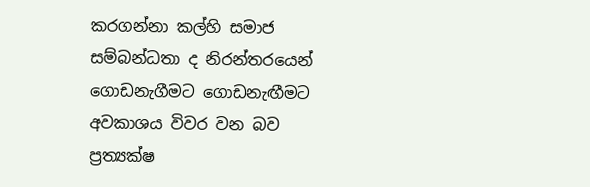කරගන්නා කල්හි සමාජ සම්බන්ධතා ද නිරන්තරයෙන් ගොඩනැගීමට ගොඩනැඟීමට අවකාශය විවර වන බව ප්‍රත්‍යක්ෂ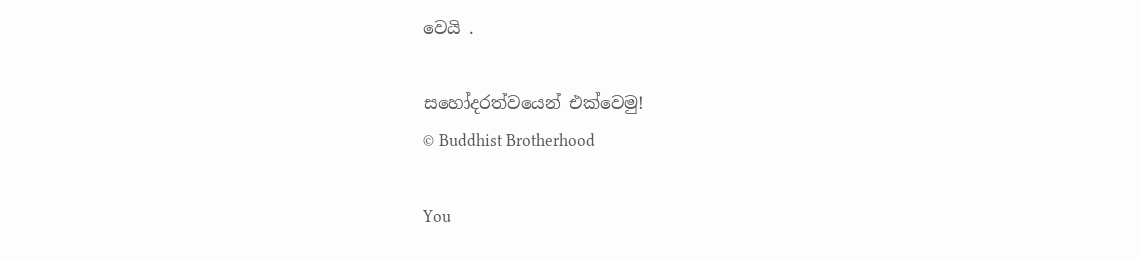වෙයි .

සහෝදරත්වයෙන් එක්වෙමු!
© Buddhist Brotherhood

You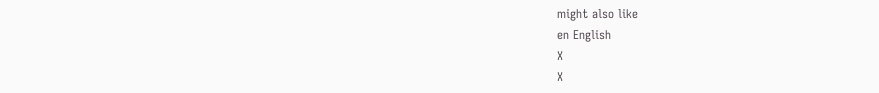might also like
en English
X
X